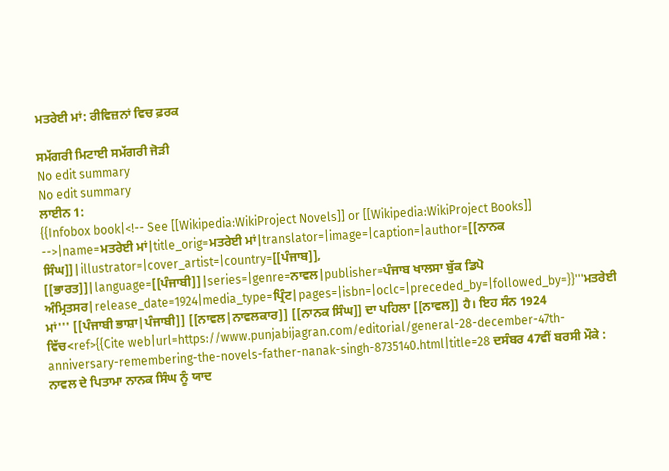ਮਤਰੇਈ ਮਾਂ: ਰੀਵਿਜ਼ਨਾਂ ਵਿਚ ਫ਼ਰਕ

ਸਮੱਗਰੀ ਮਿਟਾਈ ਸਮੱਗਰੀ ਜੋੜੀ
No edit summary
No edit summary
ਲਾਈਨ 1:
{{Infobox book|<!-- See [[Wikipedia:WikiProject Novels]] or [[Wikipedia:WikiProject Books]] -->|name=ਮਤਰੇਈ ਮਾਂ|title_orig=ਮਤਰੇਈ ਮਾਂ|translator=|image=|caption=|author=[[ਨਾਨਕ ਸਿੰਘ]]|illustrator=|cover_artist=|country=[[ਪੰਜਾਬ]], [[ਭਾਰਤ]]|language=[[ਪੰਜਾਬੀ]]|series=|genre=ਨਾਵਲ|publisher=ਪੰਜਾਬ ਖਾਲਸਾ ਬੁੱਕ ਡਿਪੋ ਅੰਮ੍ਰਿਤਸਰ|release_date=1924|media_type=ਪ੍ਰਿੰਟ|pages=|isbn=|oclc=|preceded_by=|followed_by=}}'''ਮਤਰੇਈ ਮਾਂ''' [[ਪੰਜਾਬੀ ਭਾਸ਼ਾ|ਪੰਜਾਬੀ]] [[ਨਾਵਲ|ਨਾਵਲਕਾਰ]] [[ਨਾਨਕ ਸਿੰਘ]] ਦਾ ਪਹਿਲਾ [[ਨਾਵਲ]] ਹੈ। ਇਹ ਸੰਨ 1924 ਵਿੱਚ<ref>{{Cite web|url=https://www.punjabijagran.com/editorial/general-28-december-47th-anniversary-remembering-the-novels-father-nanak-singh-8735140.html|title=28 ਦਸੰਬਰ 47ਵੀਂ ਬਰਸੀ ਮੌਕੇ : ਨਾਵਲ ਦੇ ਪਿਤਾਮਾ ਨਾਨਕ ਸਿੰਘ ਨੂੰ ਯਾਦ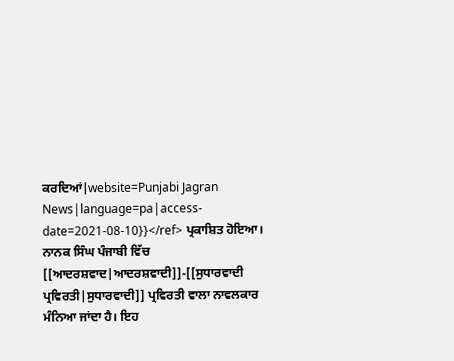ਕਰਦਿਆਂ|website=Punjabi Jagran News|language=pa|access-date=2021-08-10}}</ref> ਪ੍ਰਕਾਸ਼ਿਤ ਹੋਇਆ। ਨਾਨਕ ਸਿੰਘ ਪੰਜਾਬੀ ਵਿੱਚ [[ਆਦਰਸ਼ਵਾਦ|ਆਦਰਸ਼ਵਾਦੀ]]-[[ਸੁਧਾਰਵਾਦੀ ਪ੍ਰਵਿਰਤੀ|ਸੁਧਾਰਵਾਦੀ]] ਪ੍ਰਵਿਰਤੀ ਵਾਲਾ ਨਾਵਲਕਾਰ ਮੰਨਿਆ ਜਾਂਦਾ ਹੈ। ਇਹ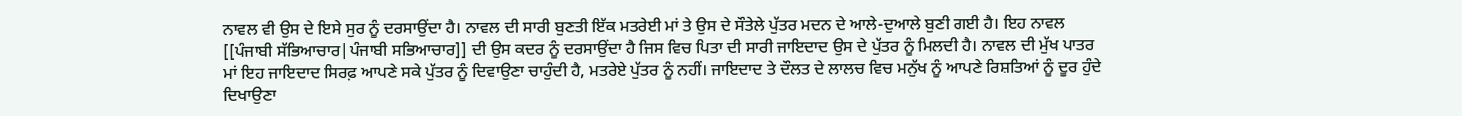ਨਾਵਲ ਵੀ ਉਸ ਦੇ ਇਸੇ ਸੁਰ ਨੂੰ ਦਰਸਾਉਂਦਾ ਹੈ। ਨਾਵਲ ਦੀ ਸਾਰੀ ਬੁਣਤੀ ਇੱਕ ਮਤਰੇਈ ਮਾਂ ਤੇ ਉਸ ਦੇ ਸੌਤੇਲੇ ਪੁੱਤਰ ਮਦਨ ਦੇ ਆਲੇ-ਦੁਆਲੇ ਬੁਣੀ ਗਈ ਹੈ। ਇਹ ਨਾਵਲ [[ਪੰਜਾਬੀ ਸੱਭਿਆਚਾਰ|ਪੰਜਾਬੀ ਸਭਿਆਚਾਰ]] ਦੀ ਉਸ ਕਦਰ ਨੂੰ ਦਰਸਾਉਂਦਾ ਹੈ ਜਿਸ ਵਿਚ ਪਿਤਾ ਦੀ ਸਾਰੀ ਜਾਇਦਾਦ ਉਸ ਦੇ ਪੁੱਤਰ ਨੂੰ ਮਿਲਦੀ ਹੈ। ਨਾਵਲ ਦੀ ਮੁੱਖ ਪਾਤਰ ਮਾਂ ਇਹ ਜਾਇਦਾਦ ਸਿਰਫ਼ ਆਪਣੇ ਸਕੇ ਪੁੱਤਰ ਨੂੰ ਦਿਵਾਉਣਾ ਚਾਹੁੰਦੀ ਹੈ, ਮਤਰੇਏ ਪੁੱਤਰ ਨੂੰ ਨਹੀਂ। ਜਾਇਦਾਦ ਤੇ ਦੌਲਤ ਦੇ ਲਾਲਚ ਵਿਚ ਮਨੁੱਖ ਨੂੰ ਆਪਣੇ ਰਿਸ਼ਤਿਆਂ ਨੂੰ ਦੂਰ ਹੁੰਦੇ ਦਿਖਾਉਣਾ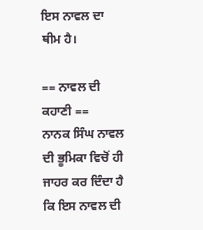ਇਸ ਨਾਵਲ ਦਾ ਥੀਮ ਹੈ।

== ਨਾਵਲ ਦੀ ਕਹਾਣੀ ==
ਨਾਨਕ ਸਿੰਘ ਨਾਵਲ ਦੀ ਭੂਮਿਕਾ ਵਿਚੋਂ ਹੀ ਜਾਹਰ ਕਰ ਦਿੰਦਾ ਹੈ ਕਿ ਇਸ ਨਾਵਲ ਦੀ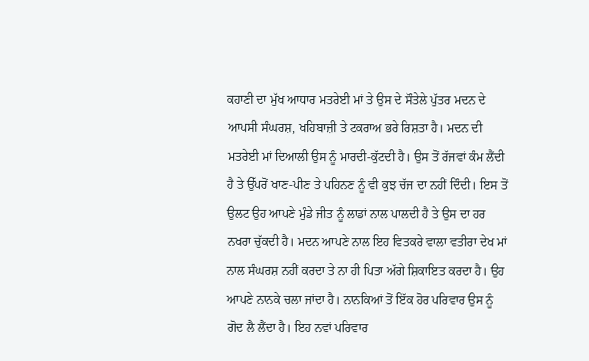ਕਹਾਣੀ ਦਾ ਮੁੱਖ ਆਧਾਰ ਮਤਰੇਈ ਮਾਂ ਤੇ ਉਸ ਦੇ ਸੌਤੇਲੇ ਪੁੱਤਰ ਮਦਨ ਦੇ ਆਪਸੀ ਸੰਘਰਸ਼, ਖਹਿਬਾਜ਼ੀ ਤੇ ਟਕਰਾਅ ਭਰੇ ਰਿਸ਼ਤਾ ਹੈ। ਮਦਨ ਦੀ ਮਤਰੇਈ ਮਾਂ ਦਿਆਲੀ ਉਸ ਨੂੰ ਮਾਰਦੀ-ਕੁੱਟਦੀ ਹੈ। ਉਸ ਤੋਂ ਰੱਜਵਾਂ ਕੰਮ ਲੈਂਦੀ ਹੈ ਤੇ ਉੱਪਰੋਂ ਖਾਣ-ਪੀਣ ਤੇ ਪਹਿਨਣ ਨੂੰ ਵੀ ਕੁਝ ਚੱਜ ਦਾ ਨਹੀਂ ਦਿੰਦੀ। ਇਸ ਤੋਂ ਉਲਟ ਉਹ ਆਪਣੇ ਮੁੰਡੇ ਜੀਤ ਨੂੰ ਲਾਡਾਂ ਨਾਲ ਪਾਲਦੀ ਹੈ ਤੇ ਉਸ ਦਾ ਹਰ ਨਖਰਾ ਚੁੱਕਦੀ ਹੈ। ਮਦਨ ਆਪਣੇ ਨਾਲ ਇਹ ਵਿਤਕਰੇ ਵਾਲਾ ਵਤੀਰਾ ਦੇਖ ਮਾਂ ਨਾਲ ਸੰਘਰਸ਼ ਨਹੀਂ ਕਰਦਾ ਤੇ ਨਾ ਹੀ ਪਿਤਾ ਅੱਗੇ ਸ਼ਿਕਾਇਤ ਕਰਦਾ ਹੈ। ਉਹ ਆਪਣੇ ਨਾਨਕੇ ਚਲਾ ਜਾਂਦਾ ਹੈ। ਨਾਨਕਿਆਂ ਤੋਂ ਇੱਕ ਹੋਰ ਪਰਿਵਾਰ ਉਸ ਨੂੰ ਗੋਦ ਲੈ ਲੈਂਦਾ ਹੈ। ਇਹ ਨਵਾਂ ਪਰਿਵਾਰ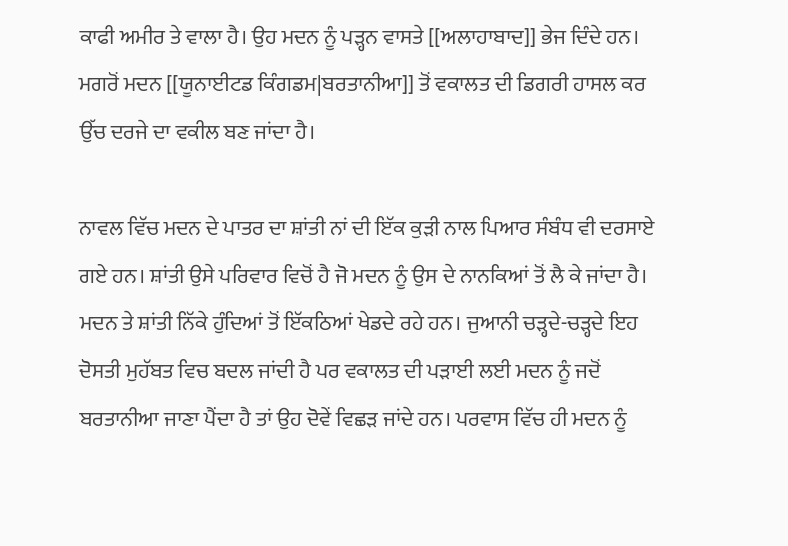ਕਾਫੀ ਅਮੀਰ ਤੇ ਵਾਲਾ ਹੈ। ਉਹ ਮਦਨ ਨੂੰ ਪੜ੍ਹਨ ਵਾਸਤੇ [[ਅਲਾਹਾਬਾਦ]] ਭੇਜ ਦਿੰਦੇ ਹਨ। ਮਗਰੋਂ ਮਦਨ [[ਯੂਨਾਈਟਡ ਕਿੰਗਡਮ|ਬਰਤਾਨੀਆ]] ਤੋਂ ਵਕਾਲਤ ਦੀ ਡਿਗਰੀ ਹਾਸਲ ਕਰ ਉੱਚ ਦਰਜੇ ਦਾ ਵਕੀਲ ਬਣ ਜਾਂਦਾ ਹੈ।

ਨਾਵਲ ਵਿੱਚ ਮਦਨ ਦੇ ਪਾਤਰ ਦਾ ਸ਼ਾਂਤੀ ਨਾਂ ਦੀ ਇੱਕ ਕੁੜੀ ਨਾਲ ਪਿਆਰ ਸੰਬੰਧ ਵੀ ਦਰਸਾਏ ਗਏ ਹਨ। ਸ਼ਾਂਤੀ ਉਸੇ ਪਰਿਵਾਰ ਵਿਚੋਂ ਹੈ ਜੋ ਮਦਨ ਨੂੰ ਉਸ ਦੇ ਨਾਨਕਿਆਂ ਤੋਂ ਲੈ ਕੇ ਜਾਂਦਾ ਹੈ। ਮਦਨ ਤੇ ਸ਼ਾਂਤੀ ਨਿੱਕੇ ਹੁੰਦਿਆਂ ਤੋਂ ਇੱਕਠਿਆਂ ਖੇਡਦੇ ਰਹੇ ਹਨ। ਜੁਆਨੀ ਚੜ੍ਹਦੇ-ਚੜ੍ਹਦੇ ਇਹ ਦੋਸਤੀ ਮੁਹੱਬਤ ਵਿਚ ਬਦਲ ਜਾਂਦੀ ਹੈ ਪਰ ਵਕਾਲਤ ਦੀ ਪੜਾਈ ਲਈ ਮਦਨ ਨੂੰ ਜਦੋਂ ਬਰਤਾਨੀਆ ਜਾਣਾ ਪੈਂਦਾ ਹੈ ਤਾਂ ਉਹ ਦੋਵੇਂ ਵਿਛੜ ਜਾਂਦੇ ਹਨ। ਪਰਵਾਸ ਵਿੱਚ ਹੀ ਮਦਨ ਨੂੰ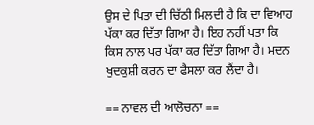ਉਸ ਦੇ ਪਿਤਾ ਦੀ ਚਿੱਠੀ ਮਿਲਦੀ ਹੈ ਕਿ ਦਾ ਵਿਆਹ ਪੱਕਾ ਕਰ ਦਿੱਤਾ ਗਿਆ ਹੈ। ਇਹ ਨਹੀਂ ਪਤਾ ਕਿ ਕਿਸ ਨਾਲ ਪਰ ਪੱਕਾ ਕਰ ਦਿੱਤਾ ਗਿਆ ਹੈ। ਮਦਨ ਖੁਦਕੁਸ਼ੀ ਕਰਨ ਦਾ ਫੈਸਲਾ ਕਰ ਲੈਂਦਾ ਹੈ।

== ਨਾਵਲ ਦੀ ਆਲੋਚਨਾ ==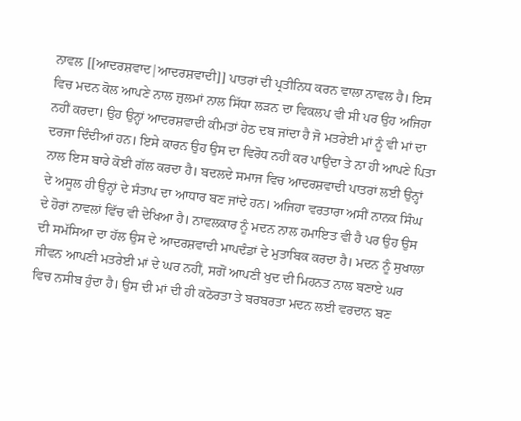ਨਾਵਲ [[ਆਦਰਸ਼ਵਾਦ|ਆਦਰਸ਼ਵਾਦੀ]] ਪਾਤਰਾਂ ਦੀ ਪ੍ਰਤੀਨਿਧ ਕਰਨ ਵਾਲਾ ਨਾਵਲ ਹੈ। ਇਸ ਵਿਚ ਮਦਨ ਕੋਲ ਆਪਣੇ ਨਾਲ ਜ਼ੁਲਮਾਂ ਨਾਲ ਸਿੱਧਾ ਲੜਨ ਦਾ ਵਿਕਲਪ ਵੀ ਸੀ ਪਰ ਉਹ ਅਜਿਹਾ ਨਹੀਂ ਕਰਦਾ। ਉਹ ਉਨ੍ਹਾਂ ਆਦਰਸ਼ਵਾਦੀ ਕੀਮਤਾਂ ਹੇਠ ਦਬ ਜਾਂਦਾ ਹੈ ਜੋ ਮਤਰੇਈ ਮਾਂ ਨੂੰ ਵੀ ਮਾਂ ਦਾ ਦਰਜਾ ਦਿੰਦੀਆਂ ਹਨ। ਇਸੇ ਕਾਰਨ ਉਹ ਉਸ ਦਾ ਵਿਰੋਧ ਨਹੀਂ ਕਰ ਪਾਉਂਦਾ ਤੇ ਨਾ ਹੀ ਆਪਣੇ ਪਿਤਾ ਨਾਲ ਇਸ ਬਾਰੇ ਕੋਈ ਗੱਲ ਕਰਦਾ ਹੈ। ਬਦਲਦੇ ਸਮਾਜ ਵਿਚ ਆਦਰਸ਼ਵਾਦੀ ਪਾਤਰਾਂ ਲਈ ਉਨ੍ਹਾਂ ਦੇ ਅਸੂਲ ਹੀ ਉਨ੍ਹਾਂ ਦੇ ਸੰਤਾਪ ਦਾ ਆਧਾਰ ਬਣ ਜਾਂਦੇ ਹਨ। ਅਜਿਹਾ ਵਰਤਾਰਾ ਅਸੀਂ ਨਾਨਕ ਸਿੰਘ ਦੇ ਹੋਰਾਂ ਨਾਵਲਾਂ ਵਿੱਚ ਵੀ ਦੇਖਿਆ ਹੈ। ਨਾਵਲਕਾਰ ਨੂੰ ਮਦਨ ਨਾਲ ਹਮਾਇਤ ਵੀ ਹੈ ਪਰ ਉਹ ਉਸ ਦੀ ਸਮੱਸਿਆ ਦਾ ਹੱਲ ਉਸ ਦੇ ਆਦਰਸ਼ਵਾਦੀ ਮਾਪਦੰਡਾਂ ਦੇ ਮੁਤਾਬਿਕ ਕਰਦਾ ਹੈ। ਮਦਨ ਨੂੰ ਸੁਖਾਲਾ ਜੀਵਨ ਆਪਣੀ ਮਤਰੇਈ ਮਾਂ ਦੇ ਘਰ ਨਹੀਂ, ਸਗੋਂ ਆਪਣੀ ਖੁਦ ਦੀ ਮਿਹਨਤ ਨਾਲ ਬਣਾਏ ਘਰ ਵਿਚ ਨਸੀਬ ਹੁੰਦਾ ਹੈ। ਉਸ ਦੀ ਮਾਂ ਦੀ ਹੀ ਕਠੋਰਤਾ ਤੇ ਬਰਬਰਤਾ ਮਦਨ ਲਈ ਵਰਦਾਨ ਬਣ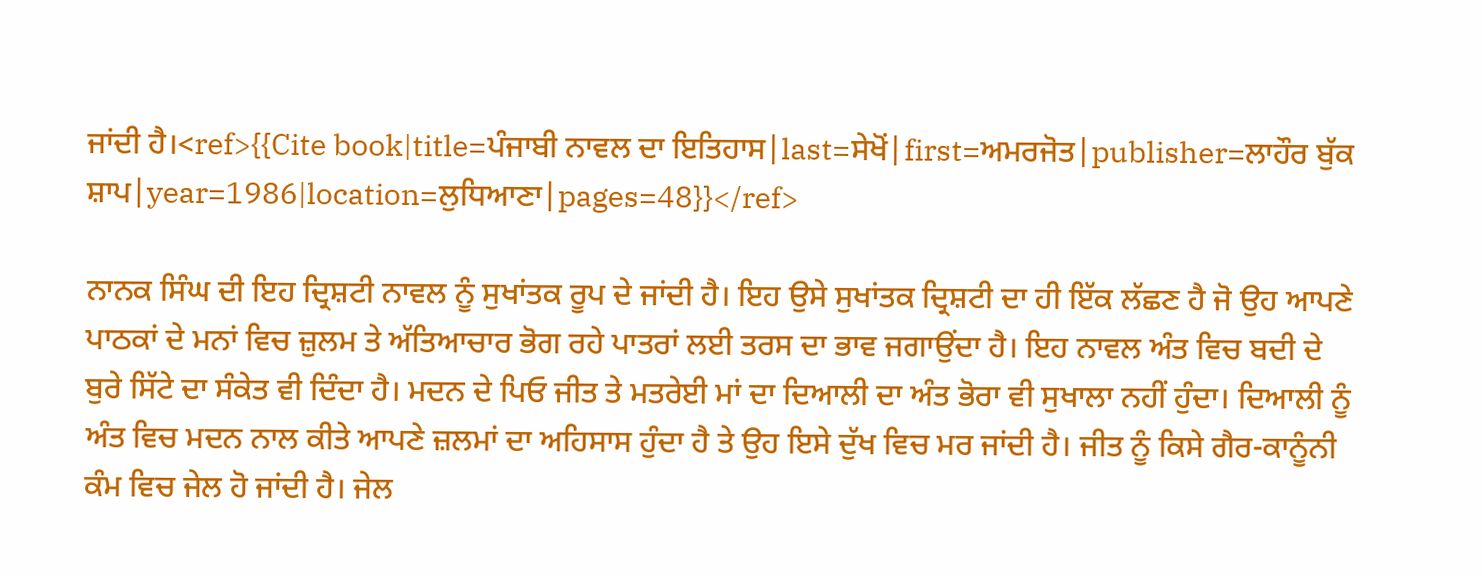ਜਾਂਦੀ ਹੈ।<ref>{{Cite book|title=ਪੰਜਾਬੀ ਨਾਵਲ ਦਾ ਇਤਿਹਾਸ|last=ਸੇਖੋਂ|first=ਅਮਰਜੋਤ|publisher=ਲਾਹੌਰ ਬੁੱਕ ਸ਼ਾਪ|year=1986|location=ਲੁਧਿਆਣਾ|pages=48}}</ref>

ਨਾਨਕ ਸਿੰਘ ਦੀ ਇਹ ਦ੍ਰਿਸ਼ਟੀ ਨਾਵਲ ਨੂੰ ਸੁਖਾਂਤਕ ਰੂਪ ਦੇ ਜਾਂਦੀ ਹੈ। ਇਹ ਉਸੇ ਸੁਖਾਂਤਕ ਦ੍ਰਿਸ਼ਟੀ ਦਾ ਹੀ ਇੱਕ ਲੱਛਣ ਹੈ ਜੋ ਉਹ ਆਪਣੇ ਪਾਠਕਾਂ ਦੇ ਮਨਾਂ ਵਿਚ ਜ਼ੁਲਮ ਤੇ ਅੱਤਿਆਚਾਰ ਭੋਗ ਰਹੇ ਪਾਤਰਾਂ ਲਈ ਤਰਸ ਦਾ ਭਾਵ ਜਗਾਉਂਦਾ ਹੈ। ਇਹ ਨਾਵਲ ਅੰਤ ਵਿਚ ਬਦੀ ਦੇ ਬੁਰੇ ਸਿੱਟੇ ਦਾ ਸੰਕੇਤ ਵੀ ਦਿੰਦਾ ਹੈ। ਮਦਨ ਦੇ ਪਿਓ ਜੀਤ ਤੇ ਮਤਰੇਈ ਮਾਂ ਦਾ ਦਿਆਲੀ ਦਾ ਅੰਤ ਭੋਰਾ ਵੀ ਸੁਖਾਲਾ ਨਹੀਂ ਹੁੰਦਾ। ਦਿਆਲੀ ਨੂੰ ਅੰਤ ਵਿਚ ਮਦਨ ਨਾਲ ਕੀਤੇ ਆਪਣੇ ਜ਼ਲਮਾਂ ਦਾ ਅਹਿਸਾਸ ਹੁੰਦਾ ਹੈ ਤੇ ਉਹ ਇਸੇ ਦੁੱਖ ਵਿਚ ਮਰ ਜਾਂਦੀ ਹੈ। ਜੀਤ ਨੂੰ ਕਿਸੇ ਗੈਰ-ਕਾਨੂੰਨੀ ਕੰਮ ਵਿਚ ਜੇਲ ਹੋ ਜਾਂਦੀ ਹੈ। ਜੇਲ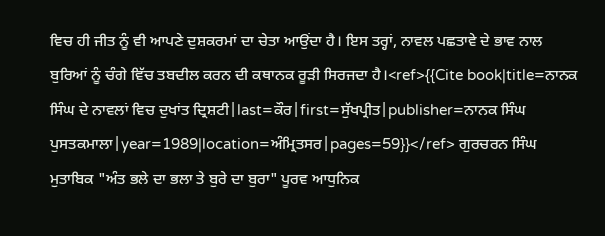ਵਿਚ ਹੀ ਜੀਤ ਨੂੰ ਵੀ ਆਪਣੇ ਦੁਸ਼ਕਰਮਾਂ ਦਾ ਚੇਤਾ ਆਉਂਦਾ ਹੈ। ਇਸ ਤਰ੍ਹਾਂ, ਨਾਵਲ ਪਛਤਾਵੇ ਦੇ ਭਾਵ ਨਾਲ ਬੁਰਿਆਂ ਨੂੰ ਚੰਗੇ ਵਿੱਚ ਤਬਦੀਲ ਕਰਨ ਦੀ ਕਥਾਨਕ ਰੂੜੀ ਸਿਰਜਦਾ ਹੈ।<ref>{{Cite book|title=ਨਾਨਕ ਸਿੰਘ ਦੇ ਨਾਵਲਾਂ ਵਿਚ ਦੁਖਾਂਤ ਦ੍ਰਿਸ਼ਟੀ|last=ਕੌਰ|first=ਸੁੱਖਪ੍ਰੀਤ|publisher=ਨਾਨਕ ਸਿੰਘ ਪੁਸਤਕਮਾਲਾ|year=1989|location=ਅੰਮ੍ਰਿਤਸਰ|pages=59}}</ref> ਗੁਰਚਰਨ ਸਿੰਘ ਮੁਤਾਬਿਕ "ਅੰਤ ਭਲੇ ਦਾ ਭਲਾ ਤੇ ਬੁਰੇ ਦਾ ਬੁਰਾ" ਪੂਰਵ ਆਧੁਨਿਕ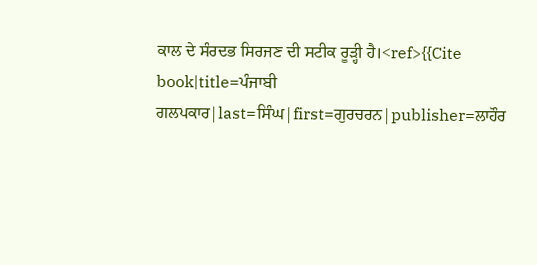ਕਾਲ ਦੇ ਸੰਰਦਭ ਸਿਰਜਣ ਦੀ ਸਟੀਕ ਰੂੜ੍ਹੀ ਹੈ।<ref>{{Cite book|title=ਪੰਜਾਬੀ ਗਲਪਕਾਰ|last=ਸਿੰਘ|first=ਗੁਰਚਰਨ|publisher=ਲਾਹੌਰ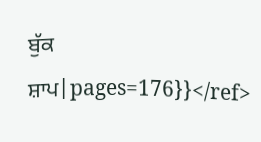ਬੁੱਕ ਸ਼ਾਪ|pages=176}}</ref>